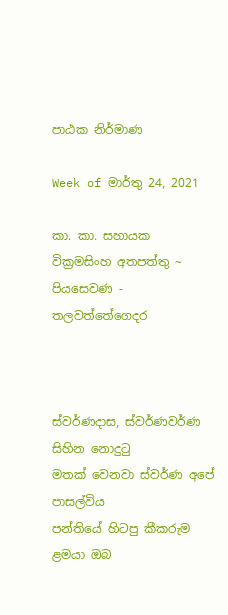පාඨක නිර්මාණ

Week of මාර්තු 24, 2021

කා. කා. සහායක
වික්‍රමසිංහ අතපත්තු ~ පියසෙවණ - තලවත්තේගෙදර



ස්වර්ණදාස, ස්වර්ණවර්ණ සිහින නොදුටු
මතක් වෙනවා ස්වර්ණ අපේ පාසල්විය
පන්තියේ හිටපු කීකරුම ළමයා ඔබ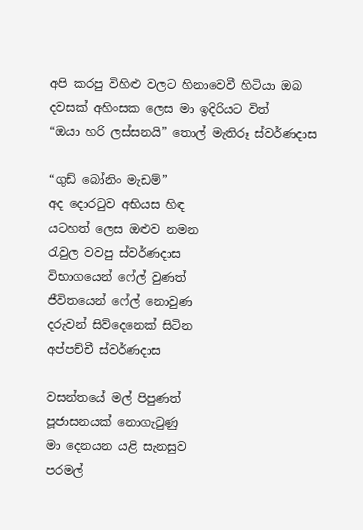අපි කරපු විහිළු වලට හිනාවෙවී හිටියා ඔබ
දවසක් අහිංසක ලෙස මා ඉදිරියට විත්
“ඔයා හරි ලස්සනයි” තොල් මැතිරූ ස්වර්ණදාස

“ගුඩ් බෝනිං මැඩම්”
අද දොරටුව අභියස හිඳ
යටහත් ලෙස ඔළුව නමන
රැවුල වවපු ස්වර්ණදාස
විභාගයෙන් ෆේල් වුණත්
ජීවිතයෙන් ෆේල් නොවුණ
දරුවන් සිව්දෙනෙක් සිටින
අප්පච්චී ස්වර්ණදාස

වසන්තයේ මල් පිපුණත්
පූජාසනයක් නොගැටුණු
මා දෙනයන යළි සැනසුව
පරමල්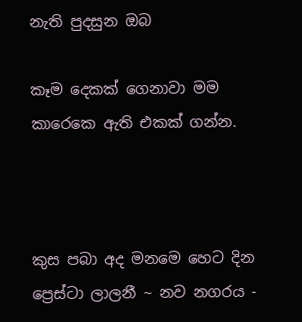නැති පුදසුන ඔබ

කෑම දෙකක් ගෙනාවා මම
කාරෙකෙ ඇති එකක් ගන්න.



කුස පබා අද මනමෙ හෙට දින
ප්‍රෙස්ටා ලාලනී ~ නව නගරය -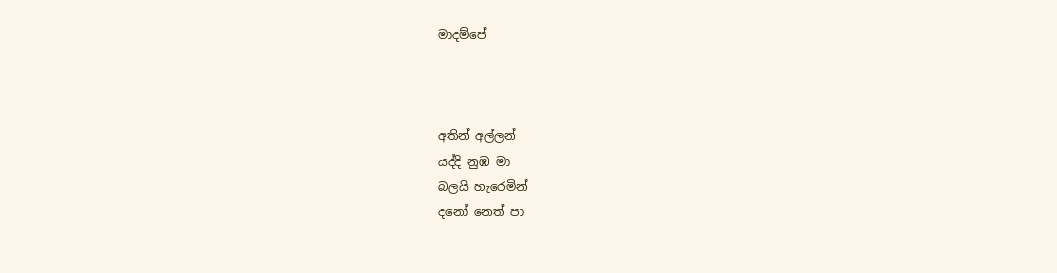මාදම්පේ



අතින් අල්ලන්
යද්දි නුඹ මා
බලයි හැරෙමින්
දනෝ නෙත් පා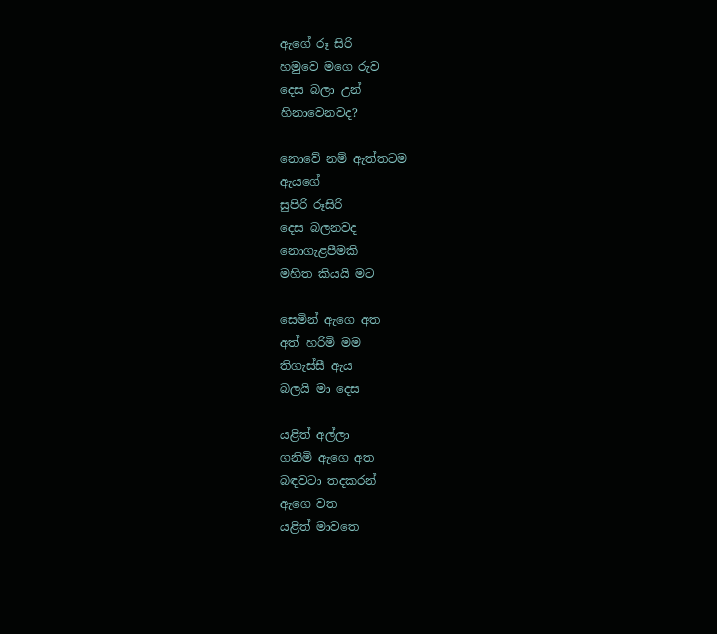ඇගේ රූ සිරි
හමුවෙ මගෙ රුව
දෙස බලා උන්
හිනාවෙනවද?

නොවේ නම් ඇත්තටම
ඇයගේ
සුපිරි රූසිරි
දෙස බලනවද
නොගැළපීමකි
මහිත කියයි මට

සෙමින් ඇගෙ අත
අත් හරිමි මම
තිගැස්සී ඇය
බලයි මා දෙස

යළිත් අල්ලා
ගනිමි ඇගෙ අත
බඳවටා තදකරන්
ඇගෙ වත
යළිත් මාවතෙ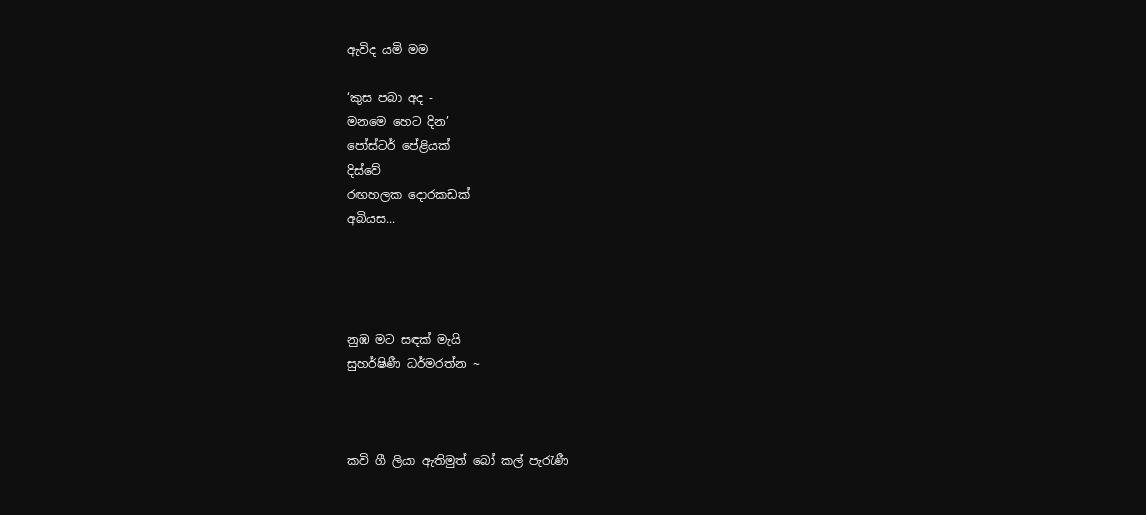ඇවිද යමි මම

‘කුස පබා අද -
මනමෙ හෙට දින’
පෝස්ටර් පේළියක්
දිස්වේ
රඟහලක දොරකඩක්
අබියස...




නුඹ මට සඳක් මැයි
සුහර්ෂිණී ධර්මරත්න ~



කවි ගී ලියා ඇතිමුත් බෝ කල් පැරැණී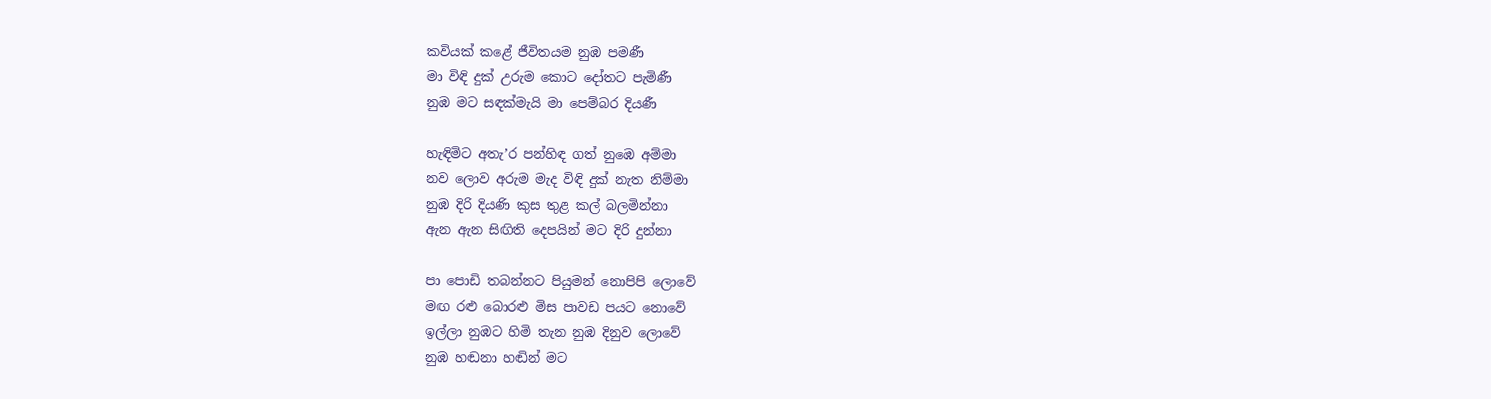කවියක් කළේ ජීවිතයම නුඹ පමණී
මා විඳි දුක් උරුම කොට දෝතට පැමිණී
නුඹ මට සඳක්මැයි මා පෙම්බර දියණී

හැඳිමිට අතැ’ර පන්හිඳ ගත් නුඹෙ අම්මා
නව ලොව අරුම මැද විඳි දුක් නැත නිම්මා
නුඹ දිරි දියණි කුස තුළ කල් බලමින්නා
ඇන ඇන සිඟිති දෙපයින් මට දිරි දුන්නා

පා පොඩි තබන්නට පියුමන් නොපිපි ලොවේ
මඟ රළු බොරළු මිස පාවඩ පයට නොවේ
ඉල්ලා නුඹට හිමි තැන නුඹ දිනුව ලොවේ
නුඹ හඬනා හඬින් මට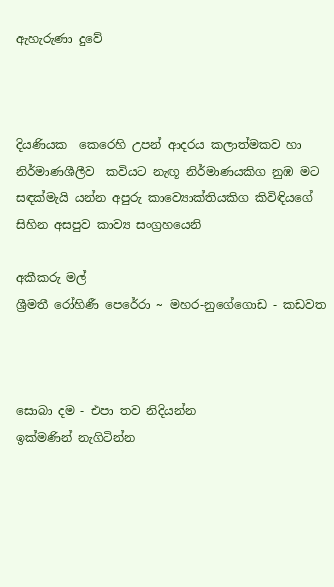ඇහැරුණා දුවේ



දියණියක  කෙරෙහි උපන් ආදරය කලාත්මකව හා නිර්මාණශීලීව  කවියට නැඟූ නිර්මාණයකිග නුඹ මට සඳක්මැයි යන්න අපුරු කාව්‍යොක්තියකිග කිවිඳියගේ සිහින අසපුව කාව්‍ය සංග්‍රහයෙනි

අකීකරු මල්
ශ්‍රීමතී රෝහිණී පෙරේරා ~ මහර-නුගේගොඩ - කඩවත



සොබා දම - එපා තව නිදියන්න
ඉක්මණින් නැගිටින්න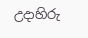උදාහිරු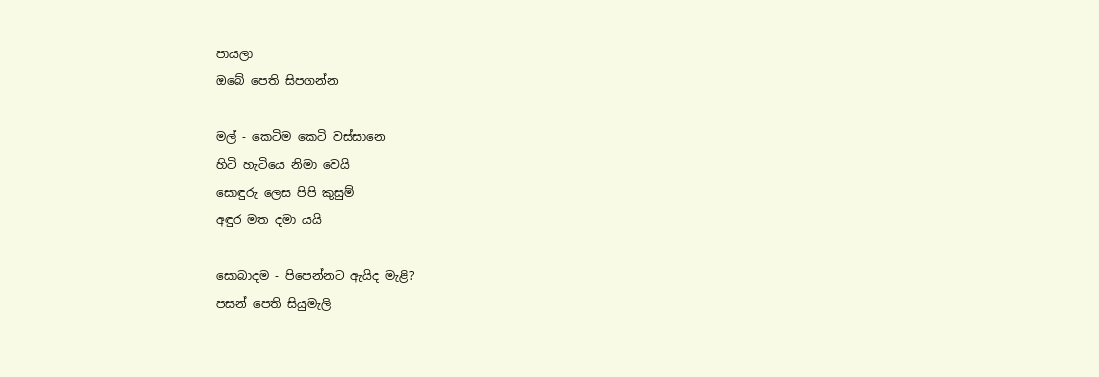පායලා
ඔබේ පෙති සිපගන්න

මල් - කෙටිම කෙටි වස්සානෙ
හිටි හැටියෙ නිමා වෙයි
සොඳුරු ලෙස පිපි කුසුම්
අඳුර මත දමා යයි

සොබාදම - පිපෙන්නට ඇයිද මැළි?
පසන් පෙති සියුමැලි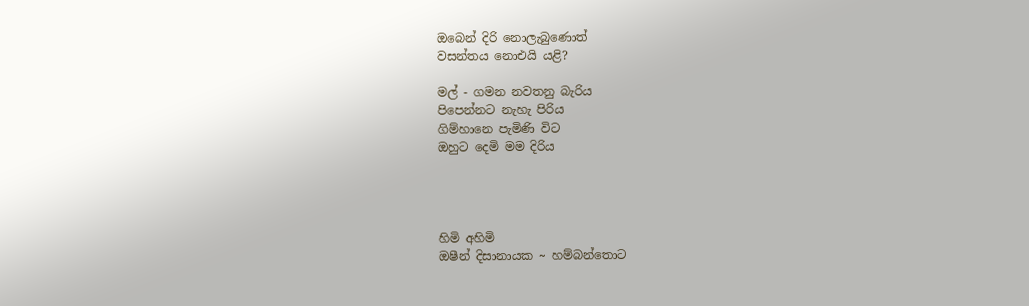ඔබෙන් දිරි නොලැබුණොත්
වසන්තය නොඑයි යළි?

මල් - ගමන නවතනු බැරිය
පිපෙන්නට නැහැ පිරිය
ගිම්හානෙ පැමිණි විට
ඔහුට දෙමි මම දිරිය




හිමි අහිමි
ඔෂීන් දිසානායක ~ හම්බන්තොට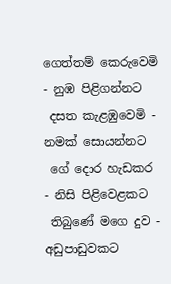ගෙත්තම් කෙරුවෙමි - නුඹ පිළිගන්නට
 දසත කැළඹුවෙමි - නමක් සොයන්නට
 ගේ දොර හැඩකර - නිසි පිළිවෙළකට
 තිබුණේ මගෙ දුව - අඩුපාඩුවකට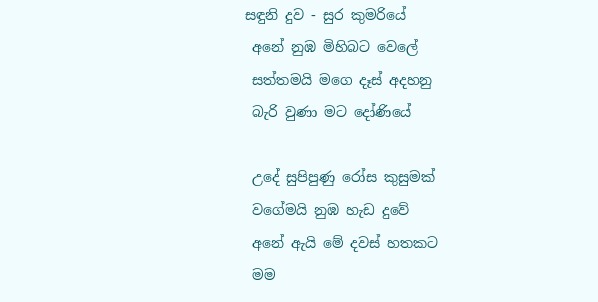සඳුනි දුව - සුර කුමරියේ
 අනේ නුඹ මිහිබට වෙලේ
 සත්තමයි මගෙ දෑස් අදහනු
 බැරි වුණා මට දෝණියේ

 උදේ සුපිපුණු රෝස කුසුමක්
 වගේමයි නුඹ හැඩ දුවේ
 අනේ ඇයි මේ දවස් හතකට
 මම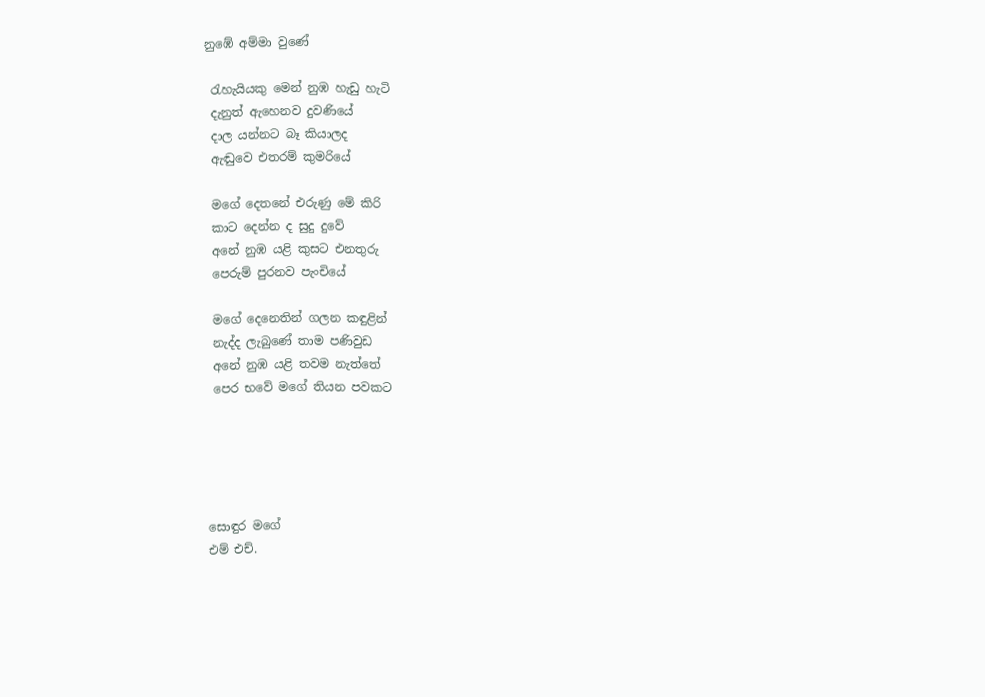නුඹේ අම්මා වුණේ

 රැහැයියකු මෙන් නුඹ හැඩු හැටි
 දැනුත් ඇහෙනව දුවණියේ
 දාල යන්නට බෑ කියාලද
 ඇඬුවෙ එතරම් කුමරියේ

 මගේ දෙතනේ එරුණු මේ කිරි
 කාට දෙන්න ද සුදු දුවේ
 අනේ නුඹ යළි කුසට එනතුරු
 පෙරුම් පුරනව පැංචියේ

 මගේ දෙනෙතින් ගලන කඳුළින්
 නැද්ද ලැබුණේ තාම පණිවුඩ
 අනේ නුඹ යළි තවම නැත්තේ
 පෙර භවේ මගේ තියන පවකට





සොඳුර මගේ
එම් එච්.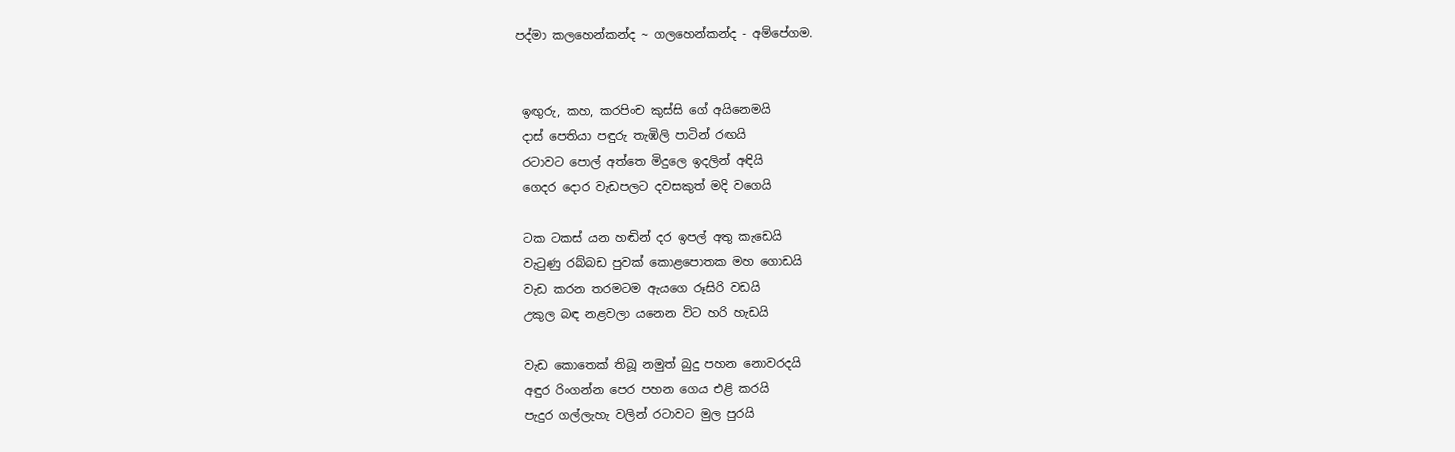පද්මා කලහෙන්කන්ද ~ ගලහෙන්කන්ද - අම්පේගම.


 ඉඟුරු, කහ, කරපිංච කුස්සි ගේ අයිනෙමයි
 දාස් පෙතියා පඳුරු තැඹිලි පාටින් රඟයි
 රටාවට පොල් අත්තෙ මිදුලෙ ඉදලින් අඳියි
 ගෙදර දොර වැඩපලට දවසකුත් මදි වගෙයි

 ටක ටකස් යන හඬින් දර ඉපල් අතු කැඩෙයි
 වැටුණු රබ්බඩ පුවක් කොළපොතක මහ ගොඩයි
 වැඩ කරන තරමටම ඇයගෙ රූසිරි වඩයි
 උකුල බඳ නළවලා යනෙන විට හරි හැඩයි

 වැඩ කොතෙක් තිබූ නමුත් බුදු පහන නොවරදයි
 අඳුර රිංගන්න පෙර පහන ගෙය එළි කරයි
 පැදුර ගල්ලැහැ වලින් රටාවට මුල පුරයි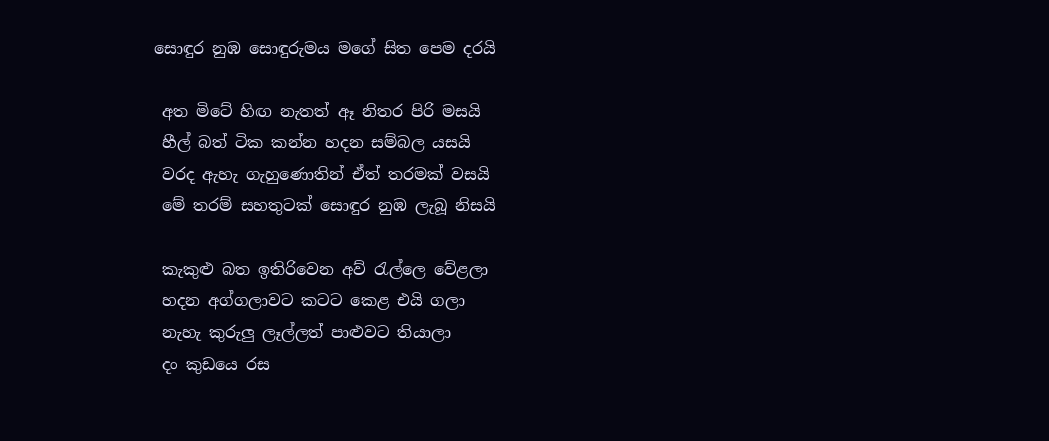සොඳුර නුඹ සොඳුරුමය මගේ සිත පෙම දරයි

 අත මිටේ හිඟ නැතත් ඈ නිතර පිරි මසයි
 හීල් බත් ටික කන්න හදන සම්බල යසයි
 වරද ඇහැ ගැහුණොතින් ඒත් තරමක් වසයි
 මේ තරම් සහතුටක් සොඳුර නුඹ ලැබූ නිසයි

 කැකුළු බත ඉතිරිවෙන අව් රැල්ලෙ වේළලා
 හදන අග්ගලාවට කටට කෙළ එයි ගලා
 නැහැ කුරුලු ලෑල්ලත් පාළුවට තියාලා
 දං කුඩයෙ රස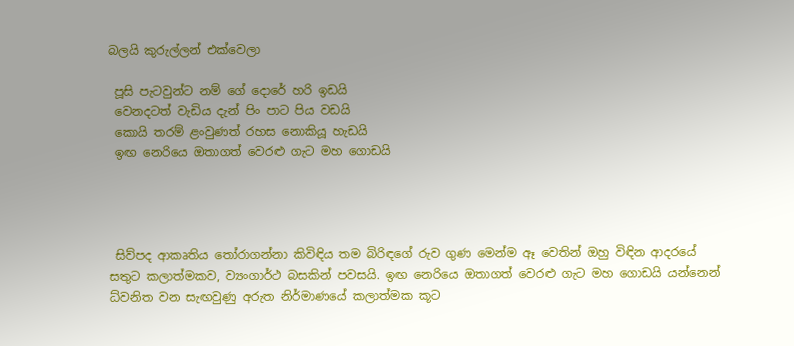බලයි කුරුල්ලන් එක්වෙලා

 පූසි පැටවුන්ට නම් ගේ දොරේ හරි ඉඩයි
 වෙනදටත් වැඩිය දැන් පිං පාට පිය වඩයි
 කොයි තරම් ළංවුණත් රහස නොකියූ හැඩයි
 ඉඟ නෙරියෙ ඔතාගත් වෙරළු ගැට මහ ගොඩයි




 සිව්පද ආකෘතිය තෝරාගන්නා කිවිඳිය තම බිරිඳගේ රුව ගුණ මෙන්ම ඈ වෙතින් ඔහු විඳින ආදරයේ සතුට කලාත්මකව, ව්‍යංගාර්ථ බසකින් පවසයි. ඉඟ නෙරියෙ ඔතාගත් වෙරළු ගැට මහ ගොඩයි යන්නෙන් ධ්වනිත වන සැඟවුණු අරුත නිර්මාණයේ කලාත්මක කූට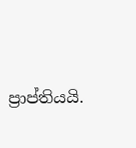ප්‍රාප්තියයි.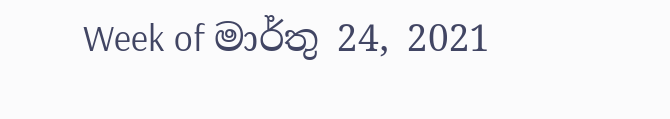Week of මාර්තු 24, 2021